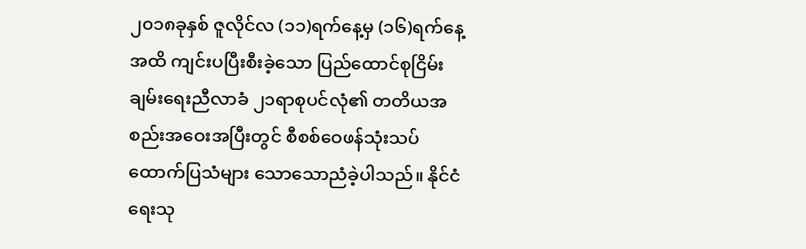၂၀၁၈ခုနှစ် ဇူလိုင်လ (၁၁)ရက်နေ့မှ (၁၆)ရက်နေ့အထိ ကျင်းပပြီးစီးခဲ့သော ပြည်ထောင်စုငြိမ်းချမ်းရေးညီလာခံ ၂၁ရာစုပင်လုံ၏ တတိယအစည်းအဝေးအပြီးတွင် စီစစ်ဝေဖန်သုံးသပ်ထောက်ပြသံများ သောသောညံခဲ့ပါသည်။ နိုင်ငံရေးသု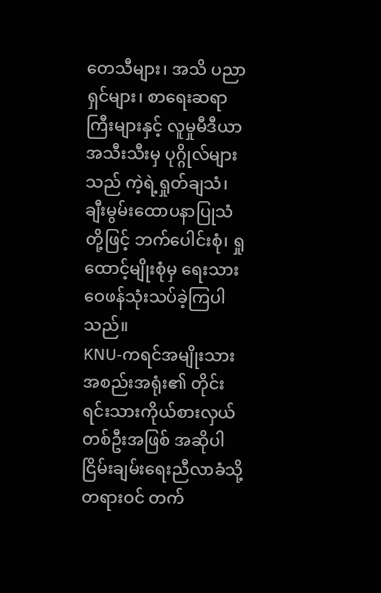တေသီများ၊ အသိ ပညာရှင်များ၊ စာရေးဆရာကြီးများနှင့် လူမှုမီဒီယာ အသီးသီးမှ ပုဂ္ဂိုလ်များသည် ကဲ့ရဲ့ရှုတ်ချသံ၊ ချီးမွမ်းထောပနာပြုသံတို့ဖြင့် ဘက်ပေါင်းစုံ၊ ရှုထောင့်မျိုးစုံမှ ရေးသားဝေဖန်သုံးသပ်ခဲ့ကြပါသည်။
KNU-ကရင်အမျိုးသားအစည်းအရုံး၏ တိုင်းရင်းသားကိုယ်စားလှယ်တစ်ဦးအဖြစ် အဆိုပါငြိမ်းချမ်းရေးညီလာခံသို့ တရားဝင် တက်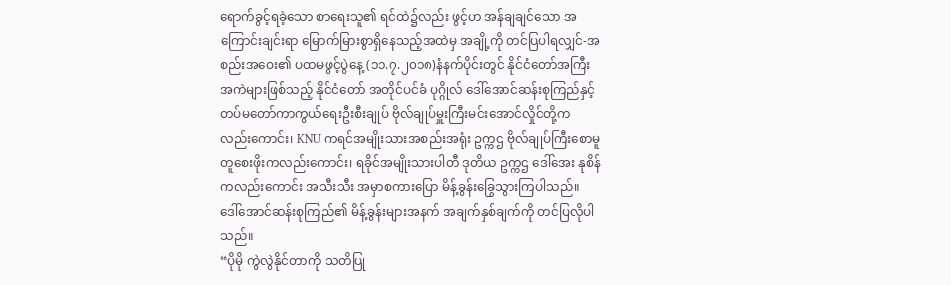ရောက်ခွင့်ရခဲ့သော စာရေးသူ၏ ရင်ထဲ၌လည်း ဖွင့်ဟ အန်ချချင်သော အကြောင်းချင်းရာ မြောက်မြားစွာရှိနေသည့်အထဲမှ အချို့ကို တင်ပြပါရလျှင်-အစည်းအဝေး၏ ပထမဖွင့်ပွဲနေ့ (၁၁.၇.၂၀၁၈)နံနက်ပိုင်းတွင် နိုင်ငံတော်အကြီးအကဲများဖြစ်သည့် နိုင်ငံတော် အတိုင်ပင်ခံ ပုဂ္ဂိုလ် ဒေါ်အောင်ဆန်းစုကြည်နှင့် တပ်မတော်ကာကွယ်ရေးဦးစီးချုပ် ဗိုလ်ချုပ်မှူးကြီးမင်းအောင်လှိုင်တို့ကလည်းကောင်း၊ KNU ကရင်အမျိုးသားအစည်းအရုံး ဥက္ကဌ ဗိုလ်ချုပ်ကြီးစောမူတူစေးဖိုးကလည်းကောင်း၊ ရခိုင်အမျိုးသားပါတီ ဒုတိယ ဥက္ကဌ ဒေါ်အေး နုစိန်ကလည်းကောင်း အသီးသီး အမှာစကားပြော မိန့်ခွန်းခြွေသွားကြပါသည်။
ဒေါ်အောင်ဆန်းစုကြည်၏ မိန့်ခွန်းများအနက် အချက်နှစ်ချက်ကို တင်ပြလိုပါသည်။
“ပိုမို ကွဲလွဲနိုင်တာကို သတိပြု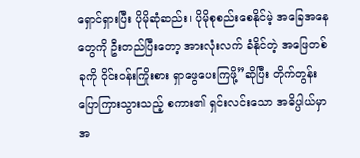ရှောင်ရှားပြီး ပိုမိုဆုံဆည်း၊ ပိုမိုစုစည်းစေနိုင်မဲ့ အခြေအနေတွေကို ဦးတည်ပြီးတော့ အားလုံးလက် ခံနိုင်တဲ့ အဖြေတစ်ခုကို ဝိုင်းဝန်းကြိုးစား ရှာဖွေပေးကြဖို့”ဆိုပြီး တိုက်တွန်းပြောကြားသွားသည့် စကား၏ ရှင်းလင်းသော အဓိပ္ပါယ်မှာ အ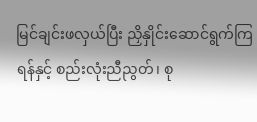မြင်ချင်းဖလှယ်ပြီး ညှိနှိုင်းဆောင်ရွက်ကြရန်နှင့် စည်းလုံးညီညွတ်၊ စု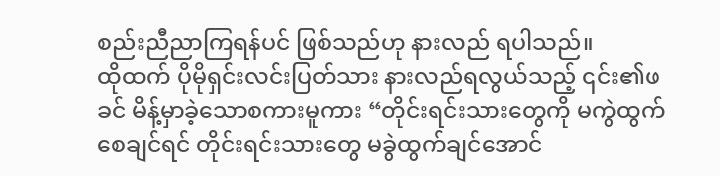စည်းညီညာကြရန်ပင် ဖြစ်သည်ဟု နားလည် ရပါသည်။
ထိုထက် ပိုမိုရှင်းလင်းပြတ်သား နားလည်ရလွယ်သည့် ၎င်း၏ဖခင် မိန့်မှာခဲ့သောစကားမူကား “တိုင်းရင်းသားတွေကို မကွဲထွက် စေချင်ရင် တိုင်းရင်းသားတွေ မခွဲထွက်ချင်အောင်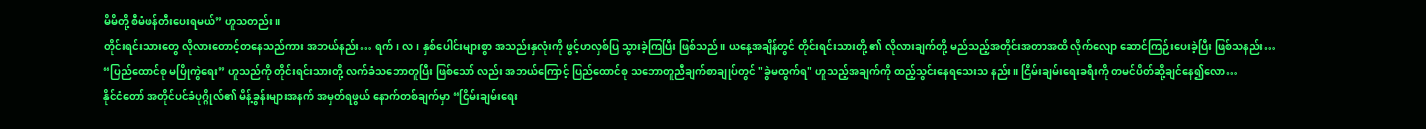မိမိတို့ စီမံဖန်တီးပေးရမယ်” ဟူသတည်း။
တိုင်းရင်းသားတွေ လိုလားတောင့်တနေသည်ကား အဘယ်နည်း… ရက်၊ လ၊ နှစ်ပေါင်းများစွာ အသည်းနှလုံးကို ဖွင့်ဟလှစ်ပြ သွားခဲ့ကြပြီး ဖြစ်သည်။ ယနေ့အချိန်တွင် တိုင်းရင်းသားတို့ ၏ လိုလားချက်တို့ မည်သည့်အတိုင်းအတာအထိ လိုက်လျော ဆောင်ကြဉ်းပေးခဲ့ပြီး ဖြစ်သနည်း… “ပြည်ထောင်စု မပြိုကွဲရေး” ဟူသည်ကို တိုင်းရင်းသားတို့ လက်ခံသဘောတူပြီး ဖြစ်သော် လည်း အဘယ်ကြောင့် ပြည်ထောင်စု သဘောတူညီချက်စာချုပ်တွင် "ခွဲမထွက်ရ" ဟူသည့်အချက်ကို ထည့်သွင်းနေရသေးသ နည်း။ ငြိမ်းချမ်းရေးခရီးကို တမင်ပိတ်ဆို့ချင်နေ၍လော…
နိုင်ငံတော် အတိုင်ပင်ခံပုဂ္ဂိုလ်၏ မိန့်ခွန်းများအနက် အမှတ်ရဖွယ် နောက်တစ်ချက်မှာ “ငြိမ်းချမ်းရေး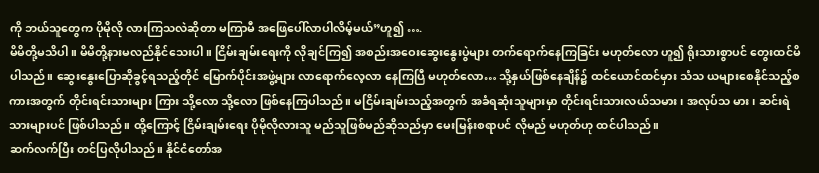ကို ဘယ်သူတွေက ပိုမိုလို လားကြသလဲဆိုတာ မကြာမီ အဖြေပေါ်လာပါလိမ့်မယ်”ဟူ၍ ….
မိမိတို့မသိပါ။ မိမိတို့နားမလည်နိုင်သေးပါ။ ငြိမ်းချမ်းရေးကို လိုချင်ကြ၍ အစည်းအဝေးဆွေးနွေးပွဲများ တက်ရောက်နေကြခြင်း မဟုတ်လော ဟူ၍ ရိုးသားစွာပင် တွေးထင်မိပါသည်။ ဆွေးနွေးပြောဆိုခွင့်ရသည့်တိုင် မြောက်ပိုင်းအဖွဲ့များ လာရောက်လေ့လာ နေကြပြီ မဟုတ်လော… သို့နှယ်ဖြစ်နေချိန်၌ ထင်ယောင်ထင်မှား သံသ ယများစေနိုင်သည့်စကားအတွက် တိုင်းရင်းသားများ ကြား သို့လော သို့လော ဖြစ်နေကြပါသည်။ မငြိမ်းချမ်းသည့်အတွက် အခံရဆုံးသူများမှာ တိုင်းရင်းသားလယ်သမား၊ အလုပ်သ မား၊ ဆင်းရဲသားများပင် ဖြစ်ပါသည်။ ထို့ကြောင့် ငြိမ်းချမ်းရေး ပိုမိုလိုလားသူ မည်သူဖြစ်မည်ဆိုသည်မှာ မေးမြန်းစရာပင် လိုမည် မဟုတ်ဟု ထင်ပါသည်။
ဆက်လက်ပြီး တင်ပြလိုပါသည်။ နိုင်ငံတော်အ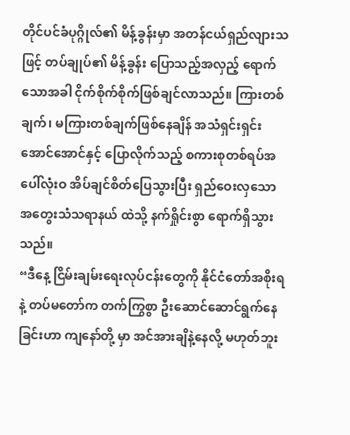တိုင်ပင်ခံပုဂ္ဂိုလ်၏ မိန့်ခွန်းမှာ အတန်ငယ်ရှည်လျားသဖြင့် တပ်ချုပ်၏ မိန့်ခွန်း ပြောသည့်အလှည့် ရောက်သောအခါ ငိုက်စိုက်စိုက်ဖြစ်ချင်လာသည်။ ကြားတစ်ချက်၊ မကြားတစ်ချက်ဖြစ်နေချိန် အသံရှင်းရှင်း အောင်အောင်နှင့် ပြောလိုက်သည့် စကားစုတစ်ရပ်အပေါ်လုံးဝ အိပ်ချင်စိတ်ပြေသွားပြီး ရှည်ဝေးလှသော အတွေးသံသရာနယ် ထဲသို့ နက်ရှိုင်းစွာ ရောက်ရှိသွားသည်။
“ဒီနေ့ ငြိမ်းချမ်းရေးလုပ်ငန်းတွေကို နိုင်ငံတော်အစိုးရနဲ့ တပ်မတော်က တက်ကြွစွာ ဦးဆောင်ဆောင်ရွက်နေခြင်းဟာ ကျနော်တို့ မှာ အင်အားချိနဲ့နေလို့ မဟုတ်ဘူး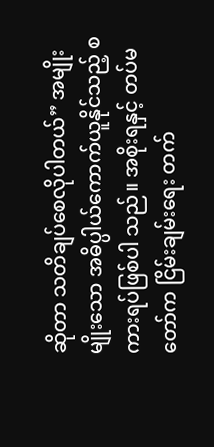ဆိုတာ သတိချပ်စေလိုပါတယ်” အမျိုးမျိုးသော အဓိပ္ပါယ်ကောက်ယူနိုင်သည့် စကားရပ်ဖြစ်ပါ သည်။ အစိုးရနှင့် တပ်မတော်က ငြိမ်းချမ်းရေး တက်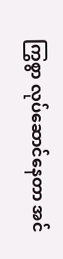ကြွစွာ လုပ်ဆောင်နေတာ အင်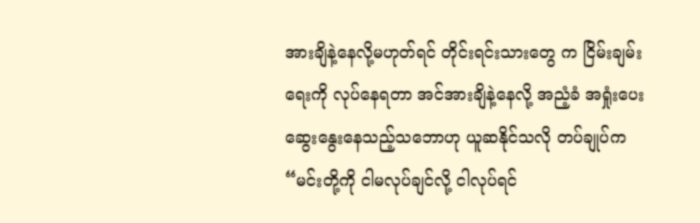အားချိနဲ့နေလို့မဟုတ်ရင် တိုင်းရင်းသားတွေ က ငြိမ်းချမ်းရေးကို လုပ်နေရတာ အင်အားချိနဲ့နေလို့ အညံ့ခံ အရှုံးပေးဆွေးနွေးနေသည့်သဘောဟု ယူဆနိုင်သလို တပ်ချုပ်က “မင်းတို့ကို ငါမလုပ်ချင်လို့ ငါလုပ်ရင်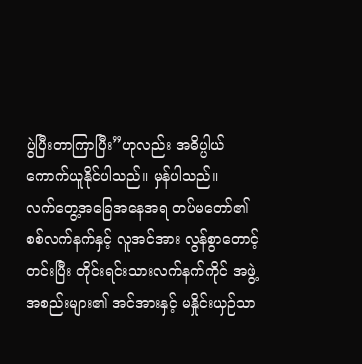ပွဲပြီးတာကြာပြီး”ဟုလည်း အဓိပ္ပါယ်ကောက်ယူနိုင်ပါသည်။ မှန်ပါသည်။
လက်တွေ့အခြေအနေအရ တပ်မတော်၏ စစ်လက်နက်နှင့် လူအင်အား လွန်စွာတောင့်တင်းပြီး တိုင်းရင်းသားလက်နက်ကိုင် အဖွဲ့အစည်းများ၏ အင်အားနှင့် မနှိုင်းယှဉ်သာ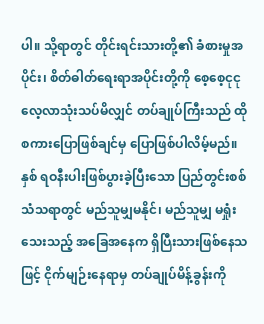ပါ။ သို့ရာတွင် တိုင်းရင်းသားတို့၏ ခံစားမှုအပိုင်း၊ စိတ်ဓါတ်ရေးရာအပိုင်းတို့ကို စေ့စေ့ငုငု လေ့လာသုံးသပ်မိလျှင် တပ်ချုပ်ကြီးသည် ထိုစကားပြောဖြစ်ချင်မှ ပြောဖြစ်ပါလိမ့်မည်။ နှစ် ရဝနီးပါးဖြစ်ပွားခဲ့ပြီးသော ပြည်တွင်းစစ်သံသရာတွင် မည်သူမျှမနိုင်၊ မည်သူမျှ မရှုံးသေးသည့် အခြေအနေက ရှိပြီးသားဖြစ်နေသဖြင့် ငိုက်မျဉ်းနေရာမှ တပ်ချုပ်မိန့်ခွန်းကို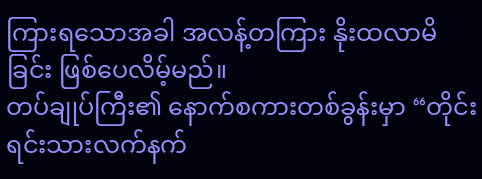ကြားရသောအခါ အလန့်တကြား နိုးထလာမိခြင်း ဖြစ်ပေလိမ့်မည်။
တပ်ချုပ်ကြီး၏ နောက်စကားတစ်ခွန်းမှာ “တိုင်းရင်းသားလက်နက်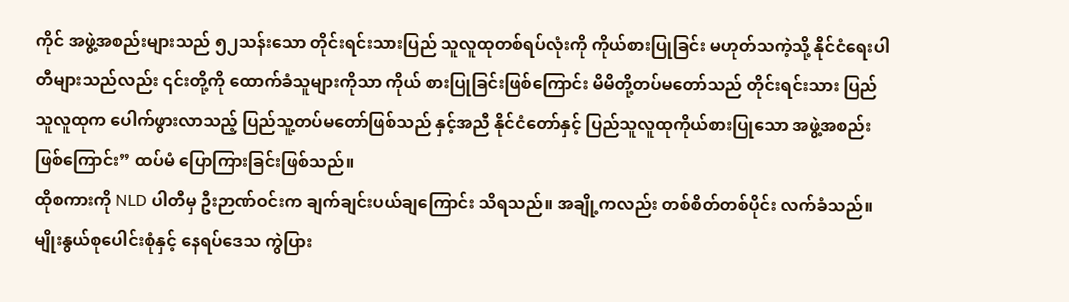ကိုင် အဖွဲ့အစည်းများသည် ၅၂သန်းသော တိုင်းရင်းသားပြည် သူလူထုတစ်ရပ်လုံးကို ကိုယ်စားပြုခြင်း မဟုတ်သကဲ့သို့ နိုင်ငံရေးပါတီများသည်လည်း ၎င်းတို့ကို ထောက်ခံသူများကိုသာ ကိုယ် စားပြုခြင်းဖြစ်ကြောင်း မိမိတို့တပ်မတော်သည် တိုင်းရင်းသား ပြည်သူလူထုက ပေါက်ဖွားလာသည့် ပြည်သူ့တပ်မတော်ဖြစ်သည် နှင့်အညီ နိုင်ငံတော်နှင့် ပြည်သူလူထုကိုယ်စားပြုသော အဖွဲ့အစည်းဖြစ်ကြောင်း” ထပ်မံ ပြောကြားခြင်းဖြစ်သည်။
ထိုစကားကို NLD ပါတီမှ ဦးဉာဏ်ဝင်းက ချက်ချင်းပယ်ချကြောင်း သိရသည်။ အချို့ကလည်း တစ်စိတ်တစ်ပိုင်း လက်ခံသည်။ မျိုးနွယ်စုပေါင်းစုံနှင့် နေရပ်ဒေသ ကွဲပြား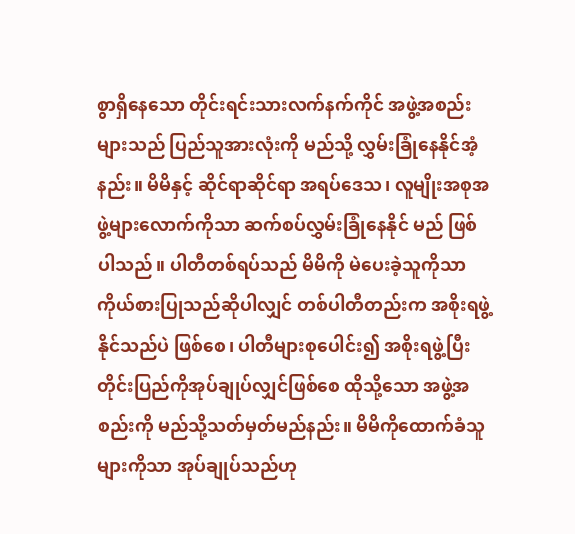စွာရှိနေသော တိုင်းရင်းသားလက်နက်ကိုင် အဖွဲ့အစည်းများသည် ပြည်သူအားလုံးကို မည်သို့ လွှမ်းခြုံနေနိုင်အံ့နည်း။ မိမိနှင့် ဆိုင်ရာဆိုင်ရာ အရပ်ဒေသ၊ လူမျိုးအစုအဖွဲ့များလောက်ကိုသာ ဆက်စပ်လွှမ်းခြုံနေနိုင် မည် ဖြစ်ပါသည်။ ပါတီတစ်ရပ်သည် မိမိကို မဲပေးခဲ့သူကိုသာ ကိုယ်စားပြုသည်ဆိုပါလျှင် တစ်ပါတီတည်းက အစိုးရဖွဲ့နိုင်သည်ပဲ ဖြစ်စေ၊ ပါတီများစုပေါင်း၍ အစိုးရဖွဲ့ပြီး တိုင်းပြည်ကိုအုပ်ချုပ်လျှင်ဖြစ်စေ ထိုသို့သော အဖွဲ့အစည်းကို မည်သို့သတ်မှတ်မည်နည်း။ မိမိကိုထောက်ခံသူများကိုသာ အုပ်ချုပ်သည်ဟု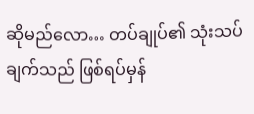ဆိုမည်လော… တပ်ချုပ်၏ သုံးသပ်ချက်သည် ဖြစ်ရပ်မှန်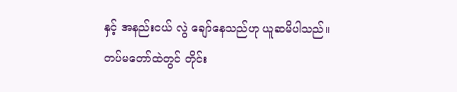နှင့် အနည်းငယ် လွဲ ချော်နေသည်ဟု ယူဆမိပါသည်။
တပ်မတော်ထဲတွင် တိုင်း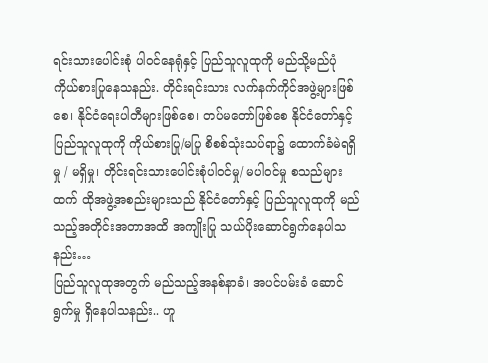ရင်းသားပေါင်းစုံ ပါဝင်နေရုံနှင့် ပြည်သူလူထုကို မည်သို့မည်ပုံ ကိုယ်စားပြုနေသနည်း. တိုင်းရင်းသား လက်နက်ကိုင်အဖွဲ့များဖြစ်စေ၊ နိုင်ငံရေးပါတီများဖြစ်စေ၊ တပ်မတော်ဖြစ်စေ နိုင်ငံတော်နှင့် ပြည်သူလူထုကို ကိုယ်စားပြု/မပြု စိစစ်သုံးသပ်ရာ၌ ထောက်ခံမဲရရှိမှု / မရှိမှု၊ တိုင်းရင်းသားပေါင်းစုံပါဝင်မှု/ မပါဝင်မှု စသည်များထက် ထိုအဖွဲ့အစည်းများသည် နိုင်ငံတော်နှင့် ပြည်သူလူထုကို မည်သည့်အတိုင်းအတာအထိ အကျိုးပြု သယ်ပိုးဆောင်ရွက်နေပါသနည်း…
ပြည်သူလူထုအတွက် မည်သည့်အနစ်နာခံ၊ အပင်ပမ်းခံ ဆောင်ရွက်မှု ရှိနေပါသနည်း.. ဟူ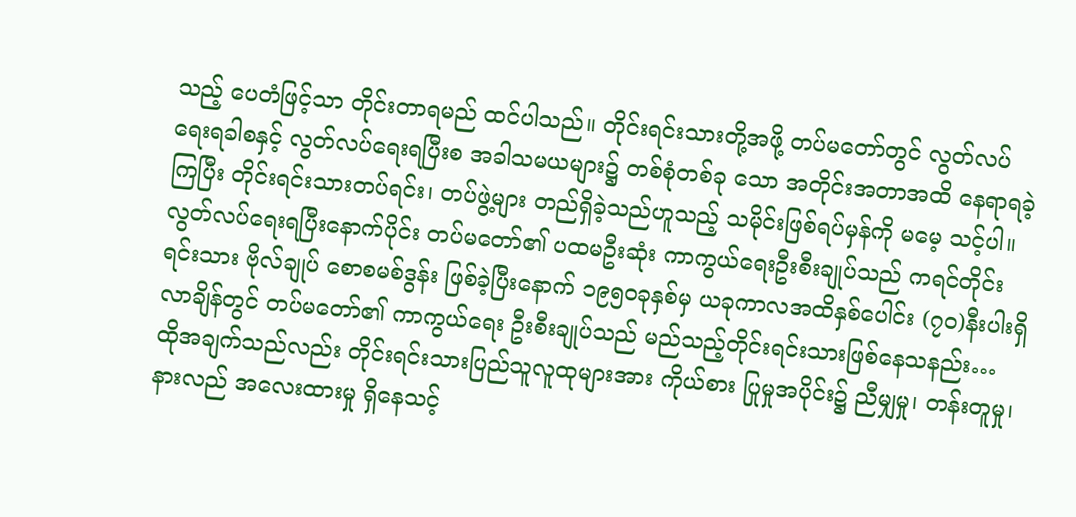သည့် ပေတံဖြင့်သာ တိုင်းတာရမည် ထင်ပါသည်။ တိုင်းရင်းသားတို့အဖို့ တပ်မတော်တွင် လွတ်လပ်ရေးရခါစနှင့် လွတ်လပ်ရေးရပြီးစ အခါသမယများ၌ တစ်စုံတစ်ခု သော အတိုင်းအတာအထိ နေရာရခဲ့ကြပြီး တိုင်းရင်းသားတပ်ရင်း၊ တပ်ဖွဲ့များ တည်ရှိခဲ့သည်ဟူသည့် သမိုင်းဖြစ်ရပ်မှန်ကို မမေ့ သင့်ပါ။ လွတ်လပ်ရေးရပြီးနောက်ပိုင်း တပ်မတော်၏ ပထမဦးဆုံး ကာကွယ်ရေးဦးစီးချုပ်သည် ကရင်တိုင်းရင်းသား ဗိုလ်ချုပ် စောစမစ်ဒွန်း ဖြစ်ခဲ့ပြီးနောက် ၁၉၅ဝခုနှစ်မှ ယခုကာလအထိနှစ်ပေါင်း (၇၀)နီးပါးရှိလာချိန်တွင် တပ်မတော်၏ ကာကွယ်ရေး ဦးစီးချုပ်သည် မည်သည့်တိုင်းရင်းသားဖြစ်နေသနည်း… ထိုအချက်သည်လည်း တိုင်းရင်းသားပြည်သူလူထုများအား ကိုယ်စား ပြုမှုအပိုင်း၌ ညီမျှမှု၊ တန်းတူမှု၊ နားလည် အလေးထားမှု ရှိနေသင့်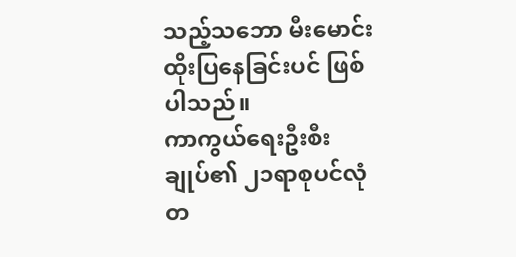သည့်သဘော မီးမောင်းထိုးပြနေခြင်းပင် ဖြစ်ပါသည်။
ကာကွယ်ရေးဦးစီးချုပ်၏ ၂၁ရာစုပင်လုံတ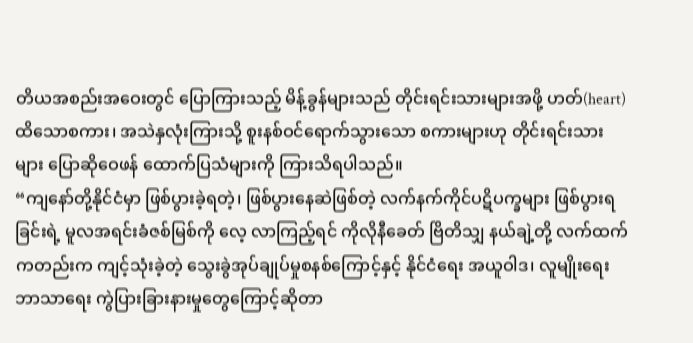တိယအစည်းအဝေးတွင် ပြောကြားသည့် မိန့်ခွန်များသည် တိုင်းရင်းသားများအဖို့ ဟတ်(heart)ထိသောစကား၊ အသဲနှလုံးကြားသို့ စူးနစ်ဝင်ရောက်သွားသော စကားများဟု တိုင်းရင်းသားများ ပြောဆိုဝေဖန် ထောက်ပြသံများကို ကြားသိရပါသည်။
“ကျနော်တို့နိုင်ငံမှာ ဖြစ်ပွားခဲ့ရတဲ့၊ ဖြစ်ပွားနေဆဲဖြစ်တဲ့ လက်နက်ကိုင်ပဋိပက္ခများ ဖြစ်ပွားရခြင်းရဲ့ မူလအရင်းခံဇစ်မြစ်ကို လေ့ လာကြည့်ရင် ကိုလိုနီခေတ် ဗြိတိသျှ နယ်ချဲ့တို့ လက်ထက်ကတည်းက ကျင့်သုံးခဲ့တဲ့ သွေးခွဲအုပ်ချုပ်မှုစနစ်ကြောင့်နှင့် နိုင်ငံရေး အယူဝါဒ၊ လူမျိုးရေး ဘာသာရေး ကွဲပြားခြားနားမှုတွေကြောင့်ဆိုတာ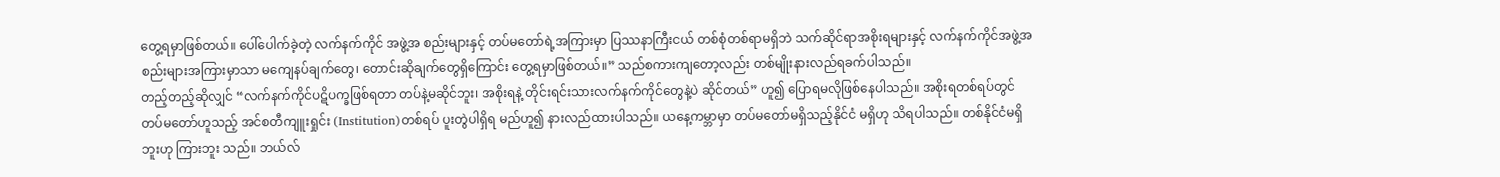တွေ့ရမှာဖြစ်တယ်။ ပေါ်ပေါက်ခဲ့တဲ့ လက်နက်ကိုင် အဖွဲ့အ စည်းများနှင့် တပ်မတော်ရဲ့အကြားမှာ ပြဿနာကြီးငယ် တစ်စုံတစ်ရာမရှိဘဲ သက်ဆိုင်ရာအစိုးရများနှင့် လက်နက်ကိုင်အဖွဲ့အ စည်းများအကြားမှာသာ မကျေနပ်ချက်တွေ၊ တောင်းဆိုချက်တွေရှိကြောင်း တွေ့ရမှာဖြစ်တယ်။” သည်စကားကျတော့လည်း တစ်မျိုးနားလည်ရခက်ပါသည်။
တည့်တည့်ဆိုလျှင် “လက်နက်ကိုင်ပဋိပက္ခဖြစ်ရတာ တပ်နဲ့မဆိုင်ဘူး၊ အစိုးရနဲ့ တိုင်းရင်းသားလက်နက်ကိုင်တွေနဲ့ပဲ ဆိုင်တယ်” ဟူ၍ ပြောရမလိုဖြစ်နေပါသည်။ အစိုးရတစ်ရပ်တွင် တပ်မတော်ဟူသည့် အင်စတီကျူးရှုင်း (Institution)တစ်ရပ် ပူးတွဲပါရှိရ မည်ဟူ၍ နားလည်ထားပါသည်။ ယနေ့ကမ္ဘာမှာ တပ်မတော်မရှိသည့်နိုင်ငံ မရှိဟု သိရပါသည်။ တစ်နိုင်ငံမရှိဘူးဟု ကြားဘူး သည်။ ဘယ်လ်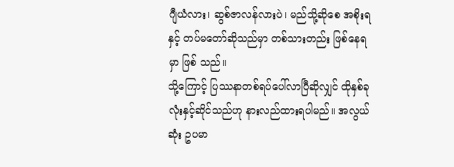ဂျီယံလား၊ ဆွစ်ဇာလန်လားပဲ၊ မည်သို့ဆိုစေ အစိုးရနှင့် တပ်မတော်ဆိုသည်မှာ တစ်သားတည်း ဖြစ်နေရမှာ ဖြစ် သည်။
သို့ကြောင့် ပြဿနာတစ်ရပ်ပေါ်လာပြီဆိုလျှင် ထိုနှစ်ခုလုံးနှင့်ဆိုင်သည်ဟု နားလည်ထားရပါမည်။ အလွယ်ဆုံး ဥပမာ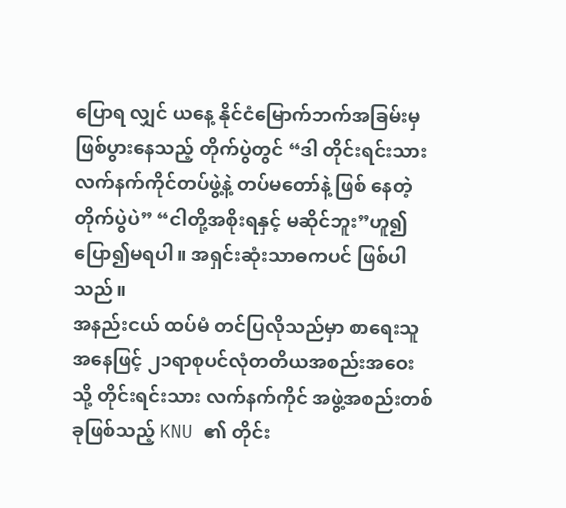ပြောရ လျှင် ယနေ့ နိုင်ငံမြောက်ဘက်အခြမ်းမှ ဖြစ်ပွားနေသည့် တိုက်ပွဲတွင် “ဒါ တိုင်းရင်းသားလက်နက်ကိုင်တပ်ဖွဲ့နဲ့ တပ်မတော်နဲ့ ဖြစ် နေတဲ့ တိုက်ပွဲပဲ” “ငါတို့အစိုးရနှင့် မဆိုင်ဘူး”ဟူ၍ ပြော၍မရပါ။ အရှင်းဆုံးသာဓကပင် ဖြစ်ပါသည်။
အနည်းငယ် ထပ်မံ တင်ပြလိုသည်မှာ စာရေးသူအနေဖြင့် ၂၁ရာစုပင်လုံတတိယအစည်းအဝေးသို့ တိုင်းရင်းသား လက်နက်ကိုင် အဖွဲ့အစည်းတစ်ခုဖြစ်သည့် KNU ၏ တိုင်း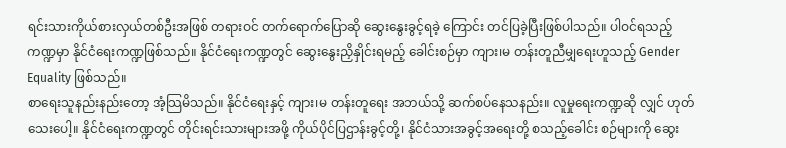ရင်းသားကိုယ်စားလှယ်တစ်ဦးအဖြစ် တရားဝင် တက်ရောက်ပြောဆို ဆွေးနွေးခွင့်ရခဲ့ ကြောင်း တင်ပြခဲ့ပြီးဖြစ်ပါသည်။ ပါဝင်ရသည့်ကဏ္ဍမှာ နိုင်ငံရေးကဏ္ဍဖြစ်သည်။ နိုင်ငံရေးကဏ္ဍတွင် ဆွေးနွေးညှိနှိုင်းရမည့် ခေါင်းစဉ်မှာ ကျား၊မ တန်းတူညီမျှရေးဟူသည့် Gender Equality ဖြစ်သည်။
စာရေးသူနည်းနည်းတော့ အံ့သြမိသည်။ နိုင်ငံရေးနှင့် ကျား၊မ တန်းတူရေး အဘယ်သို့ ဆက်စပ်နေသနည်း။ လူမှုရေးကဏ္ဍဆို လျှင် ဟုတ်သေးပေါ့။ နိုင်ငံရေးကဏ္ဍတွင် တိုင်းရင်းသားများအဖို့ ကိုယ်ပိုင်ပြဌာန်းခွင့်တို့၊ နိုင်ငံသားအခွင့်အရေးတို့ စသည့်ခေါင်း စဉ်များကို ဆွေး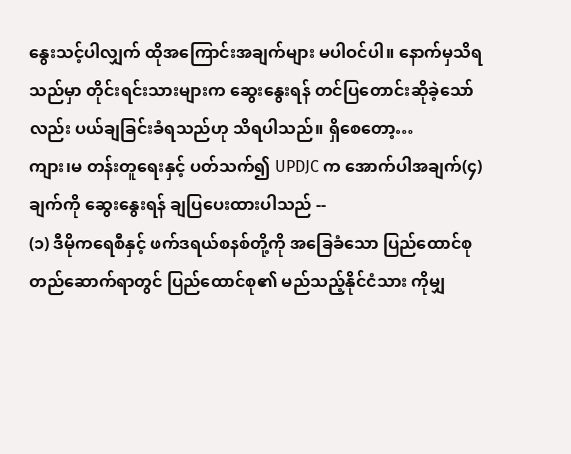နွေးသင့်ပါလျှက် ထိုအကြောင်းအချက်များ မပါဝင်ပါ။ နောက်မှသိရသည်မှာ တိုင်းရင်းသားများက ဆွေးနွေးရန် တင်ပြတောင်းဆိုခဲ့သော်လည်း ပယ်ချခြင်းခံရသည်ဟု သိရပါသည်။ ရှိစေတော့…
ကျား၊မ တန်းတူရေးနှင့် ပတ်သက်၍ UPDJC က အောက်ပါအချက်(၄)ချက်ကို ဆွေးနွေးရန် ချပြပေးထားပါသည် --
(၁) ဒီမိုကရေစီနှင့် ဖက်ဒရယ်စနစ်တို့ကို အခြေခံသော ပြည်ထောင်စုတည်ဆောက်ရာတွင် ပြည်ထောင်စု၏ မည်သည့်နိုင်ငံသား ကိုမျှ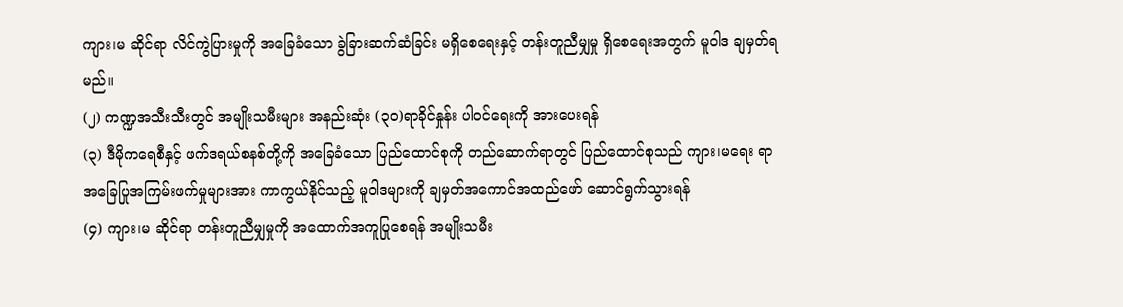ကျား၊မ ဆိုင်ရာ လိင်ကွဲပြားမှုကို အခြေခံသော ခွဲခြားဆက်ဆံခြင်း မရှိစေရေးနှင့် တန်းတူညီမျှမှု ရှိစေရေးအတွက် မူဝါဒ ချမှတ်ရမည်။
(၂) ကဏ္ဍအသီးသီးတွင် အမျိုးသမီးများ အနည်းဆုံး (၃၀)ရာခိုင်နှုန်း ပါဝင်ရေးကို အားပေးရန်
(၃) ဒီမိုကရေစီနှင့် ဖက်ဒရယ်စနစ်တို့ကို အခြေခံသော ပြည်ထောင်စုကို တည်ဆောက်ရာတွင် ပြည်ထောင်စုသည် ကျား၊မရေး ရာ အခြေပြုအကြမ်းဖက်မှုများအား ကာကွယ်နိုင်သည့် မူဝါဒများကို ချမှတ်အကောင်အထည်ဖော် ဆောင်ရွက်သွားရန်
(၄) ကျား၊မ ဆိုင်ရာ တန်းတူညီမျှမှုကို အထောက်အကူပြုစေရန် အမျိုးသမီး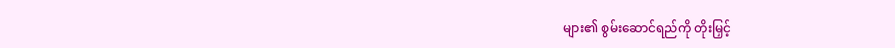များ၏ စွမ်းဆောင်ရည်ကို တိုးမြှင့်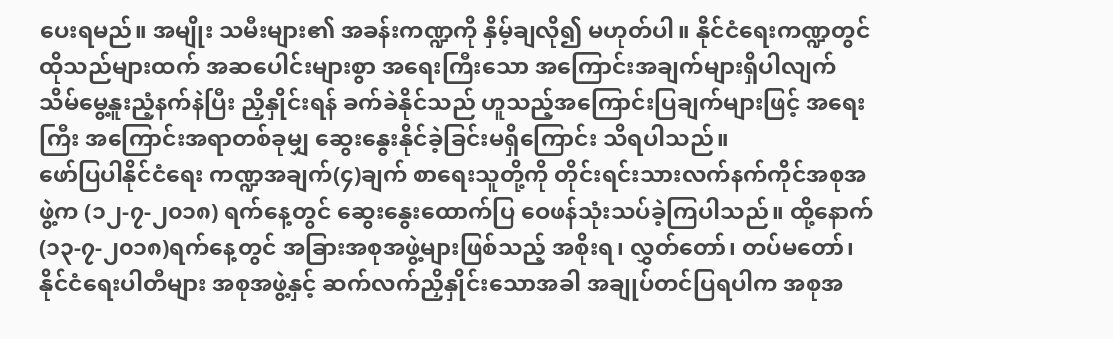ပေးရမည်။ အမျိုး သမီးများ၏ အခန်းကဏ္ဍကို နှိမ့်ချလို၍ မဟုတ်ပါ။ နိုင်ငံရေးကဏ္ဍတွင် ထိုသည်များထက် အဆပေါင်းများစွာ အရေးကြီးသော အကြောင်းအချက်များရှိပါလျက် သိမ်မွေ့နူးညံ့နက်နဲပြီး ညှိနှိုင်းရန် ခက်ခဲနိုင်သည် ဟူသည့်အကြောင်းပြချက်များဖြင့် အရေးကြီး အကြောင်းအရာတစ်ခုမျှ ဆွေးနွေးနိုင်ခဲ့ခြင်းမရှိကြောင်း သိရပါသည်။
ဖော်ပြပါနိုင်ငံရေး ကဏ္ဍအချက်(၄)ချက် စာရေးသူတို့ကို တိုင်းရင်းသားလက်နက်ကိုင်အစုအဖွဲ့က (၁၂-၇-၂၀၁၈) ရက်နေ့တွင် ဆွေးနွေးထောက်ပြ ဝေဖန်သုံးသပ်ခဲ့ကြပါသည်။ ထို့နောက်(၁၃-၇-၂၀၁၈)ရက်နေ့တွင် အခြားအစုအဖွဲ့များဖြစ်သည့် အစိုးရ၊ လွှတ်တော်၊ တပ်မတော်၊ နိုင်ငံရေးပါတီများ အစုအဖွဲ့နှင့် ဆက်လက်ညှိနှိုင်းသောအခါ အချုပ်တင်ပြရပါက အစုအ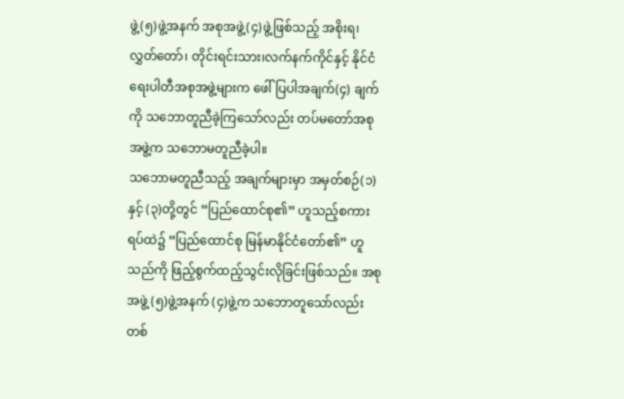ဖွဲ့(၅)ဖွဲ့အနက် အစုအဖွဲ့(၄)ဖွဲ့ဖြစ်သည့် အစိုးရ၊ လွှတ်တော်၊ တိုင်းရင်းသား၊လက်နက်ကိုင်နှင့် နိုင်ငံရေးပါတီအစုအဖွဲ့များက ဖေါ်ပြပါအချက်(၄) ချက်ကို သဘောတူညီခဲ့ကြသော်လည်း တပ်မတော်အစုအဖွဲ့က သဘောမတူညီခဲ့ပါ။
သဘောမတူညီသည့် အချက်များမှာ အမှတ်စဉ်(၁)နှင့် (၃)တို့တွင် “ပြည်ထောင်စု၏” ဟူသည့်စကားရပ်ထဲ၌ “ပြည်ထောင်စု မြန်မာနိုင်ငံတော်၏” ဟူသည်ကို ဖြည့်စွက်ထည့်သွင်းလိုခြင်းဖြစ်သည်။ အစုအဖွဲ့ (၅)ဖွဲ့အနက် (၄)ဖွဲ့က သဘောတူသော်လည်း တစ်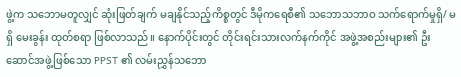ဖွဲ့က သဘောမတူလျှင် ဆုံးဖြတ်ချက် မချနိုင်သည့်ကိစ္စတွင် ဒီမိုကရေစီ၏ သဘောသဘာဝ သက်ရောက်မှုရှိ/ မရှိ မေးခွန်း ထုတ်စရာ ဖြစ်လာသည်။ နောက်ပိုင်းတွင် တိုင်းရင်းသားလက်နက်ကိုင် အဖွဲ့အစည်းများ၏ ဦးဆောင်အဖွဲ့ဖြစ်သော PPST ၏ လမ်းညွှန်သဘော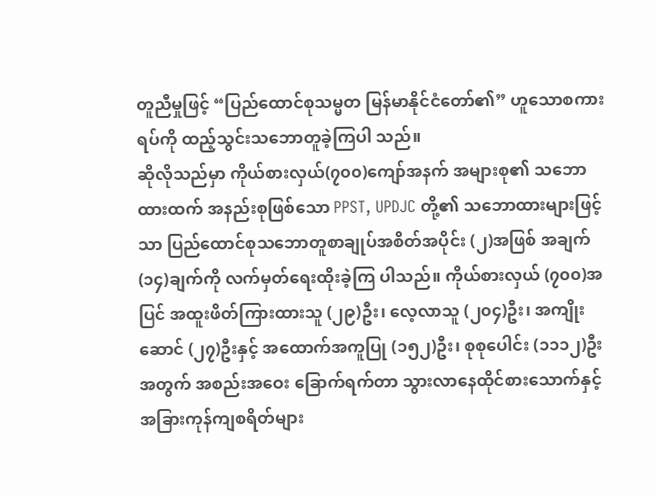တူညီမှုဖြင့် “ပြည်ထောင်စုသမ္မတ မြန်မာနိုင်ငံတော်၏” ဟူသောစကားရပ်ကို ထည့်သွင်းသဘောတူခဲ့ကြပါ သည်။
ဆိုလိုသည်မှာ ကိုယ်စားလှယ်(၇၀၀)ကျော်အနက် အများစု၏ သဘောထားထက် အနည်းစုဖြစ်သော PPST, UPDJC တို့၏ သဘောထားများဖြင့်သာ ပြည်ထောင်စုသဘောတူစာချုပ်အစိတ်အပိုင်း (၂)အဖြစ် အချက်(၁၄)ချက်ကို လက်မှတ်ရေးထိုးခဲ့ကြ ပါသည်။ ကိုယ်စားလှယ် (၇၀၀)အပြင် အထူးဖိတ်ကြားထားသူ (၂၉)ဦး၊ လေ့လာသူ (၂၀၄)ဦး၊ အကျိုးဆောင် (၂၇)ဦးနှင့် အထောက်အကူပြု (၁၅၂)ဦး၊ စုစုပေါင်း (၁၁၁၂)ဦးအတွက် အစည်းအဝေး ခြောက်ရက်တာ သွားလာနေထိုင်စားသောက်နှင့် အခြားကုန်ကျစရိတ်များ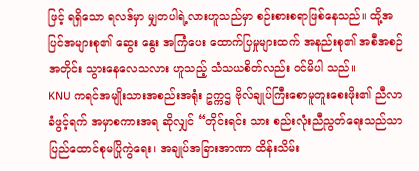ဖြင့် ရရှိသော ရလဒ်မှာ မျှတပါရဲ့လားဟူသည်မှာ စဉ်းစားစရာဖြစ်နေသည်။ ထို့အပြင်အများစု၏ ဆွေး နွေး အကြံပေး ထောက်ပြမှုများထက် အနည်းစု၏ အစီအစဉ်အတိုင်း သွားနေလေသလား ဟူသည့် သံသယစိတ်လည်း ဝင်မိပါ သည်။
KNU ကရင်အမျိုးသားအစည်းအရုံး ဥက္ကဌ ဗိုလ်ချုပ်ကြီးစောမူတူးစေးဖိုး၏ ညီလာခံဖွင့်ရက် အမှာစကားအရ ဆိုလျှင် “တိုင်းရင်း သား စည်းလုံးညီညွတ်ရေးသည်သာ ပြည်ထောင်စုမပြိုကွဲရေး၊ အချုပ်အခြားအာဏာ ထိန်းသိမ်း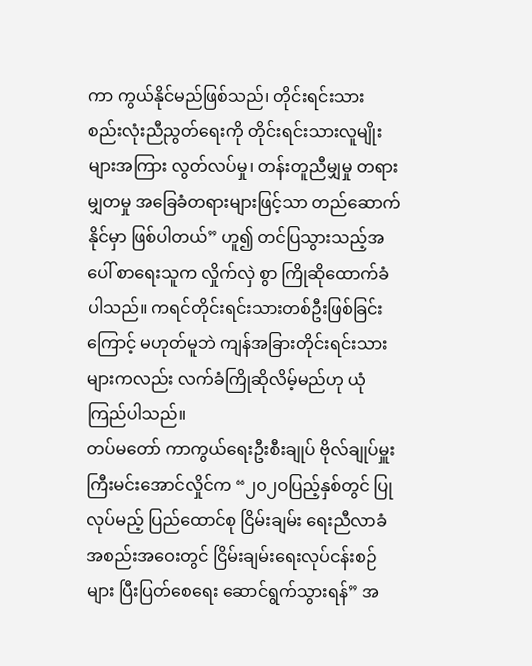ကာ ကွယ်နိုင်မည်ဖြစ်သည်၊ တိုင်းရင်းသား စည်းလုံးညီညွတ်ရေးကို တိုင်းရင်းသားလူမျိုးများအကြား လွတ်လပ်မှု၊ တန်းတူညီမျှမှု တရားမျှတမှု အခြေခံတရားများဖြင့်သာ တည်ဆောက်နိုင်မှာ ဖြစ်ပါတယ်” ဟူ၍ တင်ပြသွားသည့်အပေါ် စာရေးသူက လှိုက်လှဲ စွာ ကြိုဆိုထောက်ခံပါသည်။ ကရင်တိုင်းရင်းသားတစ်ဦးဖြစ်ခြင်းကြောင့် မဟုတ်မူဘဲ ကျန်အခြားတိုင်းရင်းသားများကလည်း လက်ခံကြိုဆိုလိမ့်မည်ဟု ယုံကြည်ပါသည်။
တပ်မတော် ကာကွယ်ရေးဦးစီးချုပ် ဗိုလ်ချုပ်မှူးကြီးမင်းအောင်လှိုင်က “၂၀၂ဝပြည့်နှစ်တွင် ပြုလုပ်မည့် ပြည်ထောင်စု ငြိမ်းချမ်း ရေးညီလာခံအစည်းအဝေးတွင် ငြိမ်းချမ်းရေးလုပ်ငန်းစဉ်များ ပြီးပြတ်စေရေး ဆောင်ရွက်သွားရန်” အ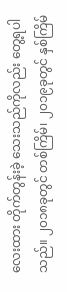လေးထား တိုက်တွန်းခဲ့ သေးသည်ကိုလည်း တွေ့ရပါသည်။ ၂၀၁၈ခုတွင် တစ်ကြိမ်၊ ၂၀၁၉ခုတွင် နှစ်ကြိမ်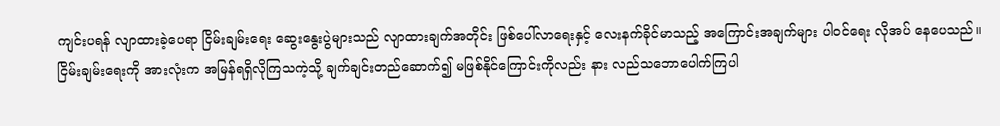ကျင်းပရန် လျာထားခဲ့ပေရာ ငြိမ်းချမ်းရေး ဆွေးနွေးပွဲများသည် လျာထားချက်အတိုင်း ဖြစ်ပေါ်လာရေးနှင့် လေးနက်ခိုင်မာသည့် အကြောင်းအချက်များ ပါဝင်ရေး လိုအပ် နေပေသည်။ ငြိမ်းချမ်းရေးကို အားလုံးက အမြန်ရရှိလိုကြသကဲ့သို့ ချက်ချင်းတည်ဆောက်၍ မဖြစ်နိုင်ကြောင်းကိုလည်း နား လည်သဘောပေါက်ကြပါ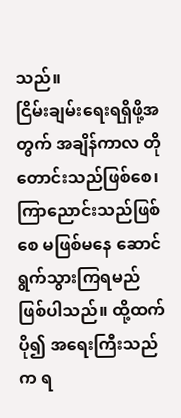သည်။
ငြိမ်းချမ်းရေးရရှိဖို့အတွက် အချိန်ကာလ တိုတောင်းသည်ဖြစ်စေ၊ ကြာညောင်းသည်ဖြစ်စေ မဖြစ်မနေ ဆောင်ရွက်သွားကြရမည် ဖြစ်ပါသည်။ ထို့ထက်ပို၍ အရေးကြီးသည်က ရ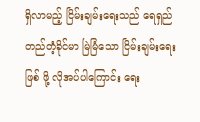ရှိလာမည့် ငြိမ်းချမ်းရေးသည် ရေရှည်တည်တံ့ခိုင်မာ မြဲမြံသော ငြိမ်းချမ်းရေးဖြစ် ဖို့ လိုအပ်ပါကြောင်း ရေး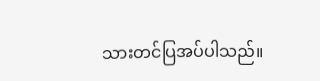သားတင်ပြအပ်ပါသည်။